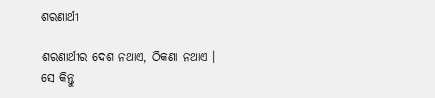ଶରଣାର୍ଥୀ

ଶରଣାର୍ଥୀର ଦେଶ ନଥାଏ, ଠିକଣା ନଥାଏ । ସେ କିନ୍ତୁ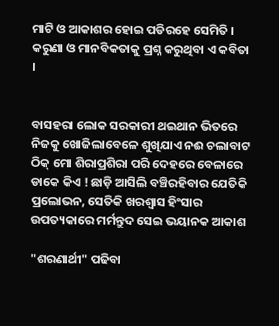ମାଟି ଓ ଆକାଶର ହୋଇ ପଡିରହେ ସେମିତି । କରୁଣା ଓ ମାନବିକତାକୁ ପ୍ରଶ୍ନ କରୁଥିବା ଏ କବିତା ।


ବାସହରା ଲୋକ ସରକାରୀ ଥଇଥାନ ଭିତରେ ନିଜକୁ ଖୋଜିଲାବେଳେ ଶୁଖିଯାଏ ନଈ ଚଲାବାଟ ଠିକ୍ ମୋ ଶିରାପ୍ରଶିରା ପରି ଦେହରେ ବେଳାରେ ଡାକେ କିଏ ! ଛାଡ଼ି ଆସିଲି ବଞ୍ଚିରହିବାର ଯେତିକି ପ୍ରଲୋଭନ, ସେତିକି ଖରଶ୍ଵାସ ହିଂସାର ଉପତ୍ୟକାରେ ମର୍ମନ୍ତୁଦ ସେଇ ଭୟାନକ ଆକାଶ

"ଶରଣାର୍ଥୀ" ପଢିବା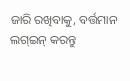ଜାରି ରଖିବାକୁ, ବର୍ତ୍ତମାନ ଲଗ୍ଇନ୍ କରନ୍ତୁ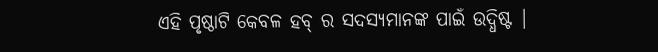ଏହି ପୃଷ୍ଠାଟି କେବଳ ହବ୍ ର ସଦସ୍ୟମାନଙ୍କ ପାଇଁ ଉଦ୍ଧିଷ୍ଟ |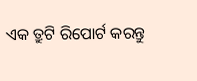ଏକ ତ୍ରୁଟି ରିପୋର୍ଟ କରନ୍ତୁ